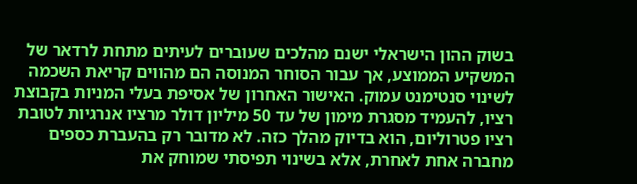בשוק ההון הישראלי ישנם מהלכים שעוברים לעיתים מתחת לרדאר של המשקיע הממוצע, אך עבור הסוחר המנוסה הם מהווים קריאת השכמה לשינוי סנטימנט עמוק. האישור האחרון של אסיפת בעלי המניות בקבוצת רציו, להעמיד מסגרת מימון של עד 50 מיליון דולר מרציו אנרגיות לטובת רציו פטרוליום, הוא בדיוק מהלך כזה. לא מדובר רק בהעברת כספים מחברה אחת לאחרת, אלא בשינוי תפיסתי שמוחק את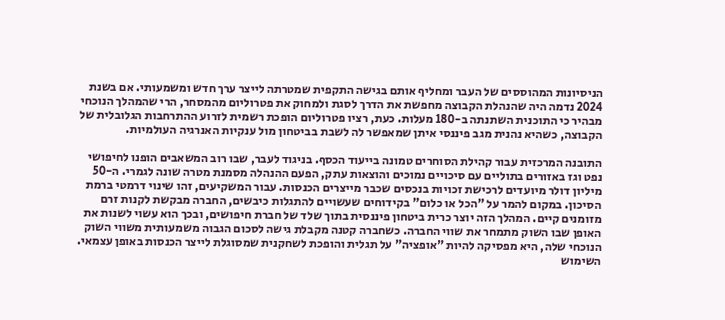הניסיונות המהוססים של העבר ומחליף אותם בגישה התקפית שמטרתה לייצר ערך חדש ומשמעותי. אם בשנת 2024 נדמה היה שהנהלת הקבוצה מחפשת את הדרך לסגת ולמחוק את פטרוליום מהמסחר, הרי שהמהלך הנוכחי מבהיר כי התוכנית השתנתה ב-180 מעלות. כעת, רציו פטרוליום הופכת רשמית לזרוע ההתרחבות הגלובלית של הקבוצה, כשהיא נהנית מגב פיננסי איתן שמאפשר לה לשבת בביטחון מול ענקיות האנרגיה העולמיות.

התובנה המרכזית עבור קהילת הסוחרים טמונה בייעוד הכסף. בניגוד לעבר, שבו רוב המשאבים הופנו לחיפושי נפט וגז באזורים בתוליים עם סיכויים נמוכים והוצאות עתק, הפעם ההנהלה מסמנת מטרה שונה לגמרי. ה-50 מיליון דולר מיועדים לרכישת זכויות בנכסים שכבר מייצרים הכנסות. עבור המשקיעים, זהו שינוי דרמטי ברמת הסיכון. במקום להמר על "הכל או כלום" בקידוחים שעשויים להתגלות כיבשים, החברה מבקשת לקנות זרם מזומנים קיים. המהלך הזה יוצר כרית ביטחון פיננסית בתוך שלד של חברת חיפושים, ובכך הוא עשוי לשנות את האופן שבו השוק מתמחר את שווי החברה. כשחברה קטנה מקבלת גישה לסכום הגבוה משמעותית משווי השוק הנוכחי שלה, היא מפסיקה להיות "אופציה" על תגלית והופכת לשחקנית שמסוגלת לייצר הכנסות באופן עצמאי.
השימוש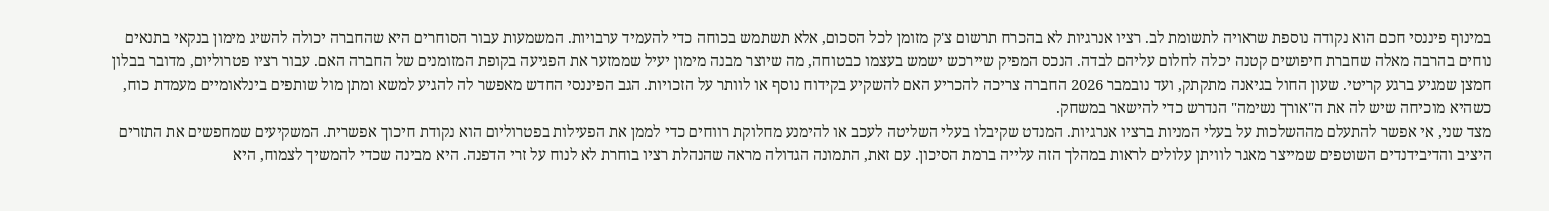במינוף פיננסי חכם הוא נקודה נוספת שראויה לתשומת לב. רציו אנרגיות לא בהכרח תרשום צ'ק מזומן לכל הסכום, אלא תשתמש בכוחה כדי להעמיד ערבויות. המשמעות עבור הסוחרים היא שהחברה יכולה להשיג מימון בנקאי בתנאים נוחים בהרבה מאלה שחברת חיפושים קטנה יכלה לחלום עליהם לבדה. הנכס המפיק שיירכש ישמש בעצמו כבטוחה, מה שיוצר מבנה מימון יעיל שממזער את הפגיעה בקופת המזומנים של החברה האם. עבור רציו פטרוליום, מדובר בבלון חמצן שמגיע ברגע קריטי. שעון החול בגיאנה מתקתק, ועד נובמבר 2026 החברה צריכה להכריע האם להשקיע בקידוח נוסף או לוותר על הזכויות. הגב הפיננסי החדש מאפשר לה להגיע למשא ומתן מול שותפים בינלאומיים מעמדת כוח, כשהיא מוכיחה שיש לה את ה"אורך נשימה" הנדרש כדי להישאר במשחק.
מצד שני, אי אפשר להתעלם מההשלכות על בעלי המניות ברציו אנרגיות. המנדט שקיבלו בעלי השליטה לעכב או להימנע מחלוקת רווחים כדי לממן את הפעילות בפטרוליום הוא נקודת חיכוך אפשרית. המשקיעים שמחפשים את התזרים היציב והדיבידנדים השוטפים שמייצר מאגר לוויתן עלולים לראות במהלך הזה עלייה ברמת הסיכון. עם זאת, התמונה הגדולה מראה שהנהלת רציו בוחרת לא לנוח על זרי הדפנה. היא מבינה שכדי להמשיך לצמוח, היא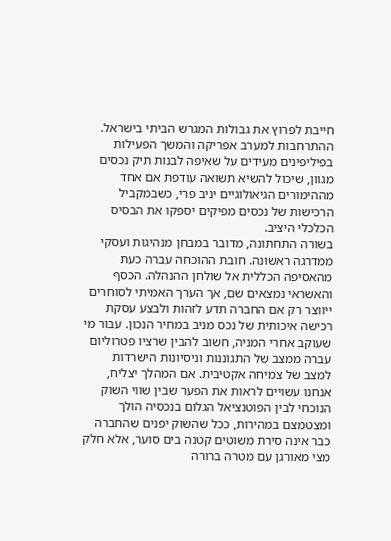חייבת לפרוץ את גבולות המגרש הביתי בישראל. ההתרחבות למערב אפריקה והמשך הפעילות בפיליפינים מעידים על שאיפה לבנות תיק נכסים מגוון, שיכול להשיא תשואה עודפת אם אחד מההימורים הגיאולוגיים יניב פרי, כשבמקביל הרכישות של נכסים מפיקים יספקו את הבסיס הכלכלי היציב.
בשורה התחתונה, מדובר במבחן מנהיגות ועסקי ממדרגה ראשונה. חובת ההוכחה עברה כעת מהאסיפה הכללית אל שולחן ההנהלה. הכסף והאשראי נמצאים שם, אך הערך האמיתי לסוחרים ייווצר רק אם החברה תדע לזהות ולבצע עסקת רכישה איכותית של נכס מניב במחיר הנכון. עבור מי שעוקב אחרי המניה, חשוב להבין שרציו פטרוליום עברה ממצב של התגוננות וניסיונות הישרדות למצב של צמיחה אקטיבית. אם המהלך יצליח, אנחנו עשויים לראות את הפער שבין שווי השוק הנוכחי לבין הפוטנציאל הגלום בנכסיה הולך ומצטמצם במהירות, ככל שהשוק יפנים שהחברה כבר אינה סירת משוטים קטנה בים סוער, אלא חלק מצי מאורגן עם מטרה ברורה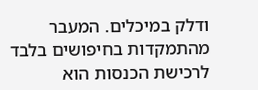ודלק במיכלים. המעבר מהתמקדות בחיפושים בלבד לרכישת הכנסות הוא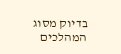בדיוק מסוג המהלכים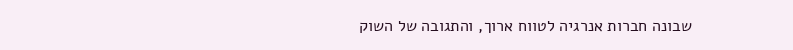שבונה חברות אנרגיה לטווח ארוך, והתגובה של השוק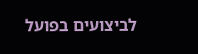לביצועים בפועל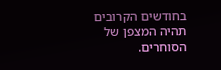בחודשים הקרובים תהיה המצפן של הסוחרים.